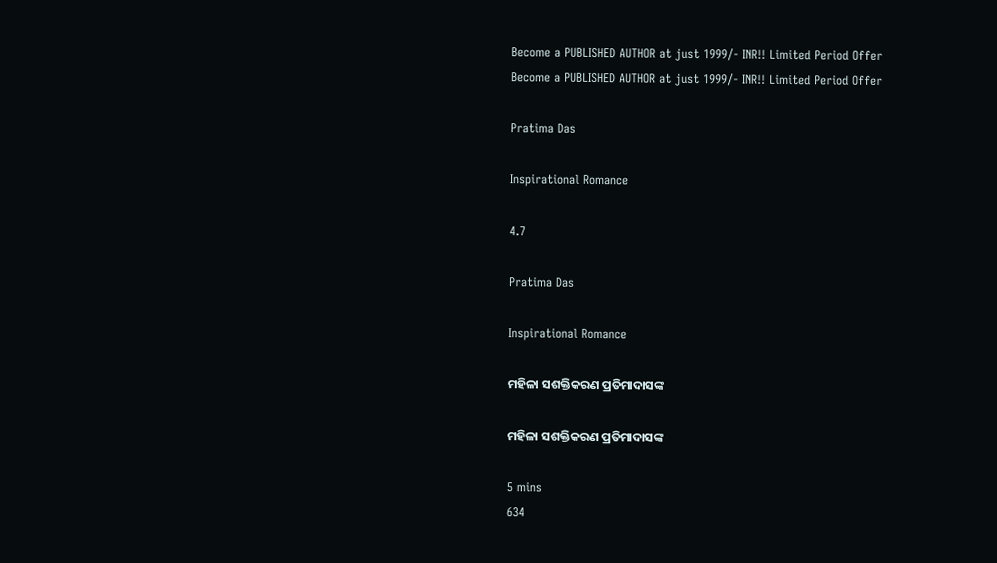Become a PUBLISHED AUTHOR at just 1999/- INR!! Limited Period Offer
Become a PUBLISHED AUTHOR at just 1999/- INR!! Limited Period Offer

Pratima Das

Inspirational Romance

4.7

Pratima Das

Inspirational Romance

ମହିଳା ସଶକ୍ତିକରଣ ପ୍ରତିମାଦାସଙ୍କ

ମହିଳା ସଶକ୍ତିକରଣ ପ୍ରତିମାଦାସଙ୍କ

5 mins
634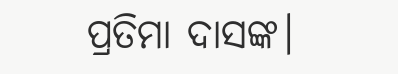ପ୍ରତିମା ଦାସଙ୍କ।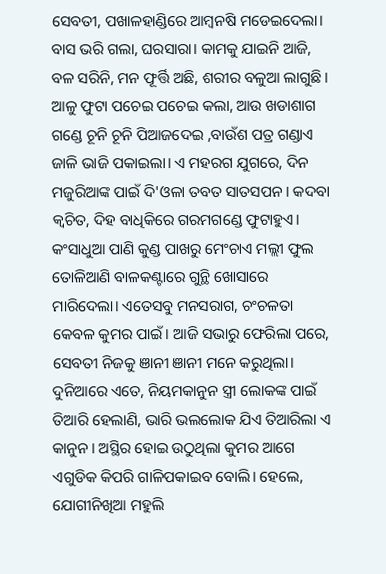ସେବତୀ, ପଖାଳହାଣ୍ଡିରେ ଆମ୍ବନଷି ମଡେଇଦେଲା। ବାସ ଭରି ଗଲା, ଘରସାରା। କାମକୁ ଯାଇନି ଆଜି, ବଳ ସରିନି, ମନ ଫୂର୍ତ୍ତି ଅଛି, ଶରୀର ବଳୁଆ ଲାଗୁଛି। ଆଳୁ ଫୁଟା ପଚେଇ ପଚେଇ କଲା, ଆଉ ଖଡାଶାଗ ଗଣ୍ଡେ ଚୂନି ଚୂନି ପିଆଜଦେଇ ,ବାଉଁଶ ପତ୍ର ଗଣ୍ଡାଏ ଜାଳି ଭାଜି ପକାଇଲା। ଏ ମହରଗ ଯୁଗରେ, ଦିନ ମଜୁରିଆଙ୍କ ପାଇଁ ଦି'ଓଳା ତବତ ସାତସପନ। କଦବା କ୍ବଚିତ, ଦିହ ବାଧିକିରେ ଗରମଗଣ୍ଡେ ଫୁଟାହୁଏ। କଂସାଧୁଆ ପାଣି କୁଣ୍ଡ ପାଖରୁ ମେଂଚାଏ ମଲ୍ଲୀ ଫୁଲ ତୋଳିଆଣି ବାଳକଣ୍ଟାରେ ଗୁନ୍ଥି ଖୋସାରେ ମାରିଦେଲା। ଏତେସବୁ ମନସରାଗ, ଚଂଚଳତା କେବଳ କୁମର ପାଇଁ। ଆଜି ସଭାରୁ ଫେରିଲା ପରେ, ସେବତୀ ନିଜକୁ ଞାନୀ ଞାନୀ ମନେ କରୁଥିଲା। ଦୁନିଆରେ ଏତେ, ନିୟମକାନୁନ ସ୍ତ୍ରୀ ଲୋକଙ୍କ ପାଇଁ ତିଆରି ହେଲାଣି, ଭାରି ଭଲଲୋକ ଯିଏ ତିଆରିଲା ଏ କାନୁନ। ଅସ୍ଥିର ହୋଇ ଉଠୁଥିଲା କୁମର ଆଗେ ଏଗୁଡିକ କିପରି ଗାଳିପକାଇବ ବୋଲି। ହେଲେ, ଯୋଗୀନିଖିଆ ମହୁଲି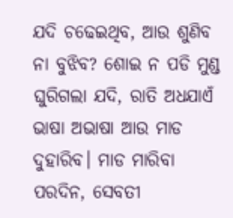ଯଦି ଚଢେଇଥିବ, ଆଉ ଶୁଣିବ ନା ବୁଝିବ? ଶୋଇ ନ ପଡି ମୁଣ୍ଡ ଘୁରିଗଲା ଯଦି, ରାତି ଅଧଯାଏଁ ଭାଷା ଅଭାଷା ଆଉ ମାଡ ଦୁହାରିବ। ମାଡ ମାରିବା ପରଦିନ, ସେବତୀ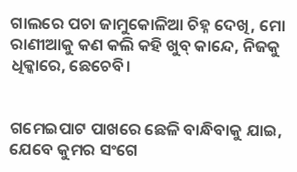ଗାଲରେ ପଚା ଜାମୁକୋଳିଆ ଚିହ୍ନ ଦେଖି, ମୋ ରାଣୀଆକୁ କଣ କଲି କହି ଖୁବ୍ କାନ୍ଦେ, ନିଜକୁ ଧିକ୍କାରେ, ଛେଚେବି।


ଗମେଇପାଟ ପାଖରେ ଛେଳି ବାନ୍ଧିବାକୁ ଯାଇ, ଯେବେ କୁମର ସଂଗେ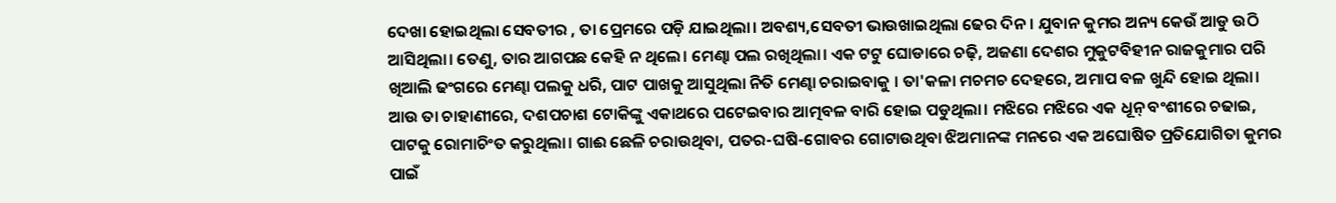ଦେଖା ହୋଇଥିଲା ସେବତୀର , ତା ପ୍ରେମରେ ପଡ଼ି ଯାଇଥିଲା। ଅବଶ୍ୟ,ସେବତୀ ଭାଉଖାଇଥିଲା ଢେର ଦିନ। ଯୁବାନ କୁମର ଅନ୍ୟ କେଉଁ ଆଡୁ ଉଠି ଆସିଥିଲା। ତେଣୁ, ତାର ଆଗପଛ କେହି ନ ଥିଲେ। ମେଣ୍ଢା ପଲ ରଖିଥିଲା। ଏକ ଟଟୁ ଘୋଡାରେ ଚଢ଼ି, ଅଜଣା ଦେଶର ମୁକୁଟବିହୀନ ରାଜକୁମାର ପରି ଖିଆଲି ଢଂଗରେ ମେଣ୍ଢା ପଲକୁ ଧରି, ପାଟ ପାଖକୁ ଆସୁଥିଲା ନିତି ମେଣ୍ଢା ଚରାଇବାକୁ । ତା'କଳା ମଚମଚ ଦେହରେ, ଅମାପ ବଳ ଖୁନ୍ଦି ହୋଇ ଥିଲା। ଆଉ ତା ଚାହାଣୀରେ, ଦଶପଚାଶ ଟୋକିଙ୍କୁ ଏକାଥରେ ପଟେଇବାର ଆତ୍ମବଳ ବାରି ହୋଇ ପଡୁଥିଲା। ମଝିରେ ମଝିରେ ଏକ ଧୂନ୍ ବଂଶୀରେ ଚଢାଇ, ପାଟକୁ ରୋମାଚିଂତ କରୁଥିଲା। ଗାଈ ଛେଳି ଚରାଉଥିବା, ପତର-ଘଷି-ଗୋବର ଗୋଟାଉଥିବା ଝିଅମାନଙ୍କ ମନରେ ଏକ ଅଘୋଷିତ ପ୍ରତିଯୋଗିତା କୁମର ପାଇଁ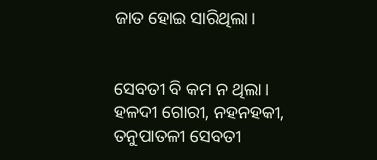ଜାତ ହୋଇ ସାରିଥିଲା।


ସେବତୀ ବି କମ ନ ଥିଲା। ହଳଦୀ ଗୋରୀ, ନହନହକୀ, ତନୁପାତଳୀ ସେବତୀ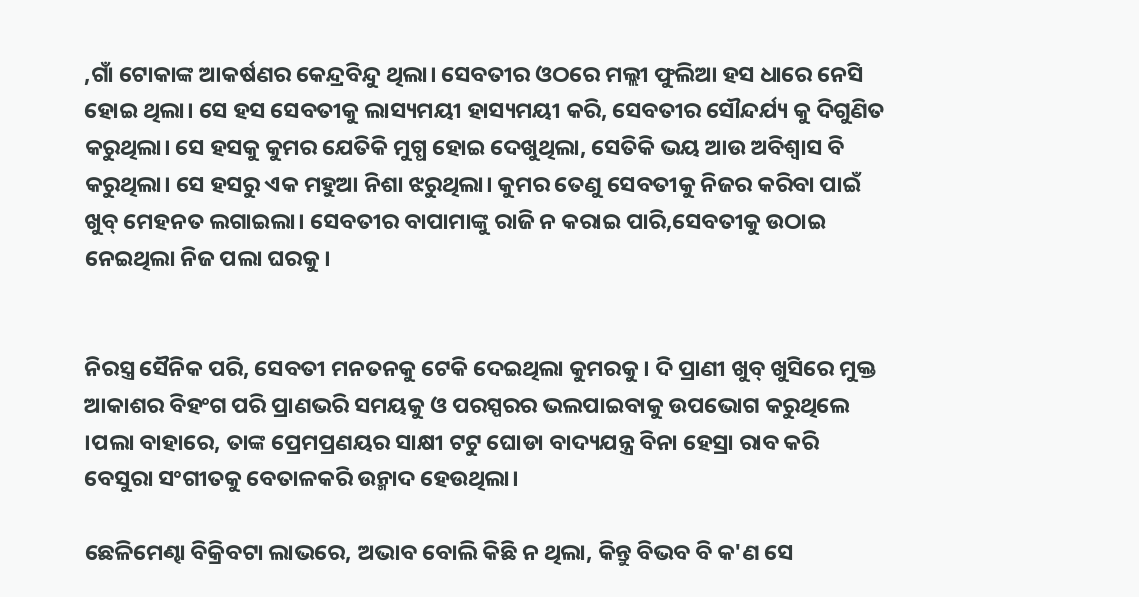,ଗାଁ ଟୋକାଙ୍କ ଆକର୍ଷଣର କେନ୍ଦ୍ରବିନ୍ଦୁ ଥିଲା। ସେବତୀର ଓଠରେ ମଲ୍ଲୀ ଫୁଲିଆ ହସ ଧାରେ ନେସି ହୋଇ ଥିଲା। ସେ ହସ ସେବତୀକୁ ଲାସ୍ୟମୟୀ ହାସ୍ୟମୟୀ କରି, ସେବତୀର ସୌନ୍ଦର୍ଯ୍ୟ କୁ ଦିଗୁଣିତ କରୁଥିଲା। ସେ ହସକୁ କୁମର ଯେତିକି ମୁଗ୍ଧ ହୋଇ ଦେଖୁଥିଲା, ସେତିକି ଭୟ ଆଉ ଅବିଶ୍ୱାସ ବି କରୁଥିଲା। ସେ ହସରୁ ଏକ ମହୁଆ ନିଶା ଝରୁଥିଲା। କୁମର ତେଣୁ ସେବତୀକୁ ନିଜର କରିବା ପାଇଁ ଖୁବ୍ ମେହନତ ଲଗାଇଲା। ସେବତୀର ବାପାମାଙ୍କୁ ରାଜି ନ କରାଇ ପାରି,ସେବତୀକୁ ଉଠାଇ ନେଇଥିଲା ନିଜ ପଲା ଘରକୁ।


ନିରସ୍ତ୍ର ସୈନିକ ପରି, ସେବତୀ ମନତନକୁ ଟେକି ଦେଇଥିଲା କୁମରକୁ। ଦି ପ୍ରାଣୀ ଖୁବ୍ ଖୁସିରେ ମୁକ୍ତ ଆକାଶର ବିହଂଗ ପରି ପ୍ରାଣଭରି ସମୟକୁ ଓ ପରସ୍ପରର ଭଲପାଇବାକୁ ଉପଭୋଗ କରୁଥିଲେ ।ପଲା ବାହାରେ, ତାଙ୍କ ପ୍ରେମପ୍ରଣୟର ସାକ୍ଷୀ ଟଟୁ ଘୋଡା ବାଦ୍ୟଯନ୍ତ୍ର ବିନା ହେସ୍ରା ରାବ କରି ବେସୁରା ସଂଗୀତକୁ ବେତାଳକରି ଉନ୍ମାଦ ହେଉଥିଲା।

ଛେଳିମେଣ୍ଢା ବିକ୍ରିବଟା ଲାଭରେ, ଅଭାବ ବୋଲି କିଛି ନ ଥିଲା, କିନ୍ତୁ ବିଭବ ବି କ'ଣ ସେ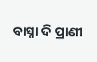ବାସ୍ନା ଦି ପ୍ରାଣୀ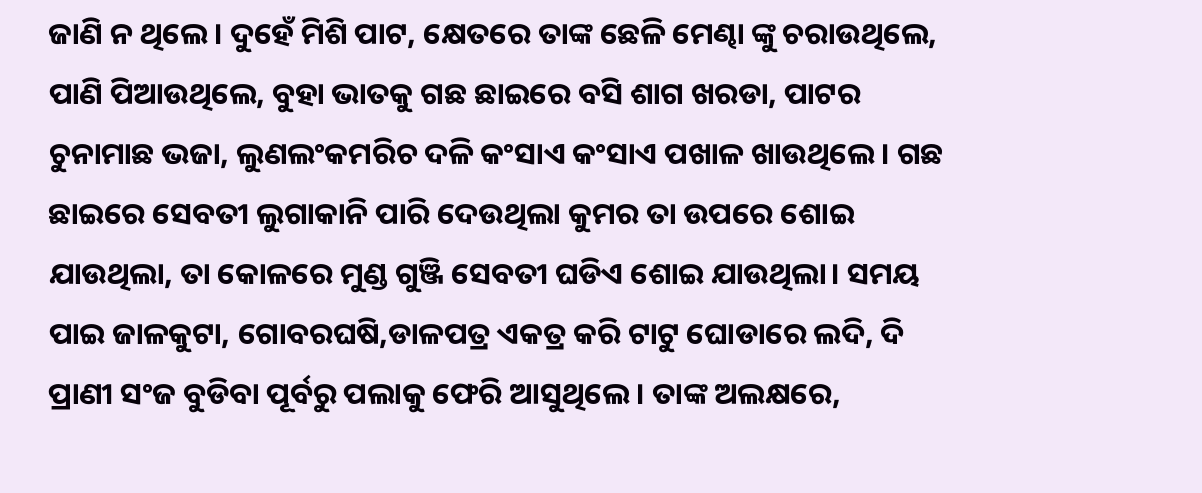ଜାଣି ନ ଥିଲେ। ଦୁହେଁ ମିଶି ପାଟ, କ୍ଷେତରେ ତାଙ୍କ ଛେଳି ମେଣ୍ଢା ଙ୍କୁ ଚରାଉଥିଲେ, ପାଣି ପିଆଉଥିଲେ, ବୁହା ଭାତକୁ ଗଛ ଛାଇରେ ବସି ଶାଗ ଖରଡା, ପାଟର ଚୁନାମାଛ ଭଜା, ଲୁଣଲଂକମରିଚ ଦଳି କଂସାଏ କଂସାଏ ପଖାଳ ଖାଉଥିଲେ। ଗଛ ଛାଇରେ ସେବତୀ ଲୁଗାକାନି ପାରି ଦେଉଥିଲା କୁମର ତା ଉପରେ ଶୋଇ ଯାଉଥିଲା, ତା କୋଳରେ ମୁଣ୍ଡ ଗୁଞ୍ଜି ସେବତୀ ଘଡିଏ ଶୋଇ ଯାଉଥିଲା। ସମୟ ପାଇ ଜାଳକୁଟା, ଗୋବରଘଷି,ଡାଳପତ୍ର ଏକତ୍ର କରି ଟାଟୁ ଘୋଡାରେ ଲଦି, ଦି ପ୍ରାଣୀ ସଂଜ ବୁଡିବା ପୂର୍ବରୁ ପଲାକୁ ଫେରି ଆସୁଥିଲେ। ତାଙ୍କ ଅଲକ୍ଷରେ,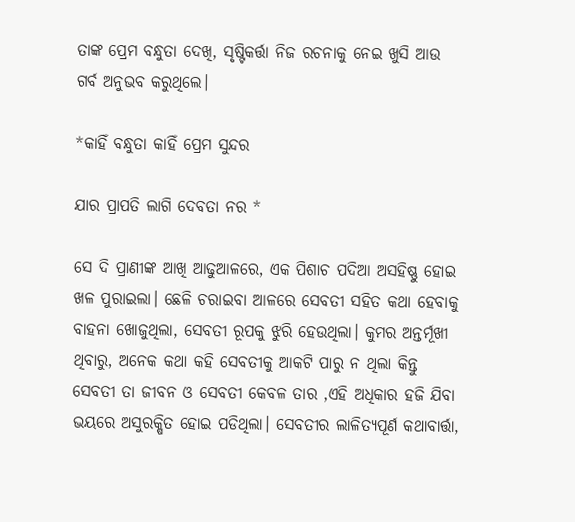ତାଙ୍କ ପ୍ରେମ ବନ୍ଧୁତା ଦେଖି, ସୃଷ୍ଟିକର୍ତ୍ତା ନିଜ ରଚନାକୁ ନେଇ ଖୁସି ଆଉ ଗର୍ବ ଅନୁଭବ କରୁଥିଲେ।

*କାହିଁ ବନ୍ଧୁତା କାହିଁ ପ୍ରେମ ସୁନ୍ଦର

ଯାର ପ୍ରାପତି ଲାଗି ଦେବତା ନର *

ସେ ଦି ପ୍ରାଣୀଙ୍କ ଆଖି ଆଢୁଆଳରେ, ଏକ ପିଶାଚ ପଦିଆ ଅସହିଷ୍ଣୁ ହୋଇ ଖଳ ପୁରାଇଲା। ଛେଳି ଚରାଇବା ଆଳରେ ସେବତୀ ସହିତ କଥା ହେବାକୁ ବାହନା ଖୋଜୁଥିଲା, ସେବତୀ ରୂପକୁ ଝୁରି ହେଉଥିଲା। କୁମର ଅନ୍ତର୍ମୂଖୀ ଥିବାରୁ, ଅନେକ କଥା କହି ସେବତୀକୁ ଆକଟି ପାରୁ ନ ଥିଲା କିନ୍ତୁ ସେବତୀ ତା ଜୀବନ ଓ ସେବତୀ କେବଳ ତାର ,ଏହି ଅଧିକାର ହଜି ଯିବା ଭୟରେ ଅସୁରକ୍ଷିତ ହୋଇ ପଡିଥିଲା। ସେବତୀର ଲାଳିତ୍ୟପୂର୍ଣ କଥାବାର୍ତ୍ତା,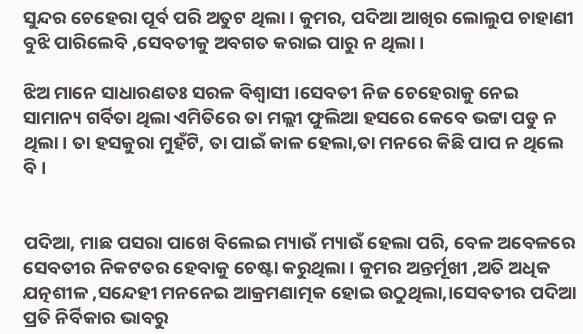ସୁନ୍ଦର ଚେହେରା ପୂର୍ବ ପରି ଅତୁଟ ଥିଲା। କୁମର, ପଦିଆ ଆଖିର ଲୋଲୁପ ଚାହାଣୀ ବୁଝି ପାରିଲେବି ,ସେବତୀକୁ ଅବଗତ କରାଇ ପାରୁ ନ ଥିଲା।

ଝିଅ ମାନେ ସାଧାରଣତଃ ସରଳ ବିଶ୍ବାସୀ ।ସେବତୀ ନିଜ ଚେହେରାକୁ ନେଇ ସାମାନ୍ୟ ଗର୍ବିତା ଥିଲା ଏମିତିରେ ତା ମଲ୍ଲୀ ଫୁଲିଆ ହସରେ କେବେ ଭଟ୍ଟା ପଡୁ ନ ଥିଲା। ତା ହସକୁରା ମୁହଁଟି, ତା ପାଇଁ କାଳ ହେଲା,ତା ମନରେ କିଛି ପାପ ନ ଥିଲେ ବି ।


ପଦିଆ, ମାଛ ପସରା ପାଖେ ବିଲେଇ ମ୍ୟାଉଁ ମ୍ୟାଉଁ ହେଲା ପରି, ବେଳ ଅବେଳରେ ସେବତୀର ନିକଟତର ହେବାକୁ ଚେଷ୍ଟା କରୁଥିଲା । କୁମର ଅନ୍ତର୍ମୂଖୀ ,ଅତି ଅଧିକ ଯତ୍ନଶୀଳ ,ସନ୍ଦେହୀ ମନନେଇ ଆକ୍ରମଣାତ୍ମକ ହୋଇ ଉଠୁଥିଲା,।ସେବତୀର ପଦିଆ ପ୍ରତି ନିର୍ବିକାର ଭାବରୁ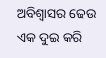ଅବିଶ୍ୱାସର ଢେଉ ଏକ ଦୁଇ କରି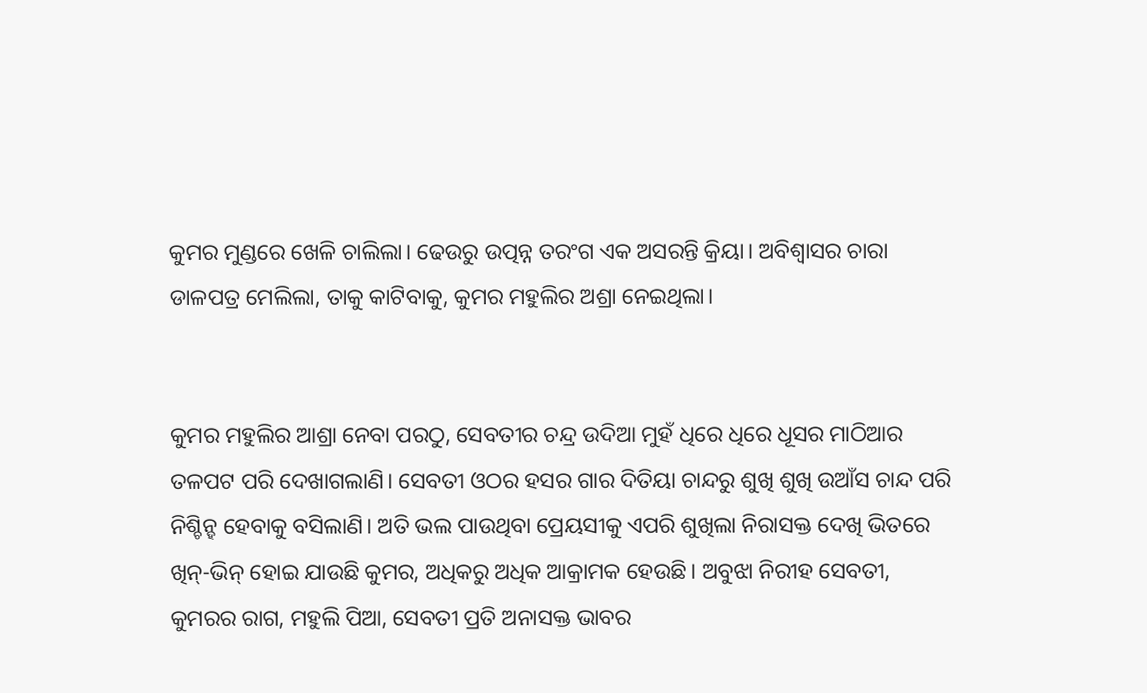କୁମର ମୁଣ୍ଡରେ ଖେଳି ଚାଲିଲା। ଢେଉରୁ ଉତ୍ପନ୍ନ ତରଂଗ ଏକ ଅସରନ୍ତି କ୍ରିୟା। ଅବିଶ୍ୱାସର ଚାରା ଡାଳପତ୍ର ମେଲିଲା, ତାକୁ କାଟିବାକୁ, କୁମର ମହୁଲିର ଅଶ୍ରା ନେଇଥିଲା।


କୁମର ମହୁଲିର ଆଶ୍ରା ନେବା ପରଠୁ, ସେବତୀର ଚନ୍ଦ୍ର ଉଦିଆ ମୁହଁ ଧିରେ ଧିରେ ଧୂସର ମାଠିଆର ତଳପଟ ପରି ଦେଖାଗଲାଣି। ସେବତୀ ଓଠର ହସର ଗାର ଦିତିୟା ଚାନ୍ଦରୁ ଶୁଖି ଶୁଖି ଉଆଁସ ଚାନ୍ଦ ପରି ନିଶ୍ଚିନ୍ହ ହେବାକୁ ବସିଲାଣି। ଅତି ଭଲ ପାଉଥିବା ପ୍ରେୟସୀକୁ ଏପରି ଶୁଖିଲା ନିରାସକ୍ତ ଦେଖି ଭିତରେ ଖିନ୍-ଭିନ୍ ହୋଇ ଯାଉଛି କୁମର, ଅଧିକରୁ ଅଧିକ ଆକ୍ରାମକ ହେଉଛି। ଅବୁଝା ନିରୀହ ସେବତୀ, କୁମରର ରାଗ, ମହୁଲି ପିଆ, ସେବତୀ ପ୍ରତି ଅନାସକ୍ତ ଭାବର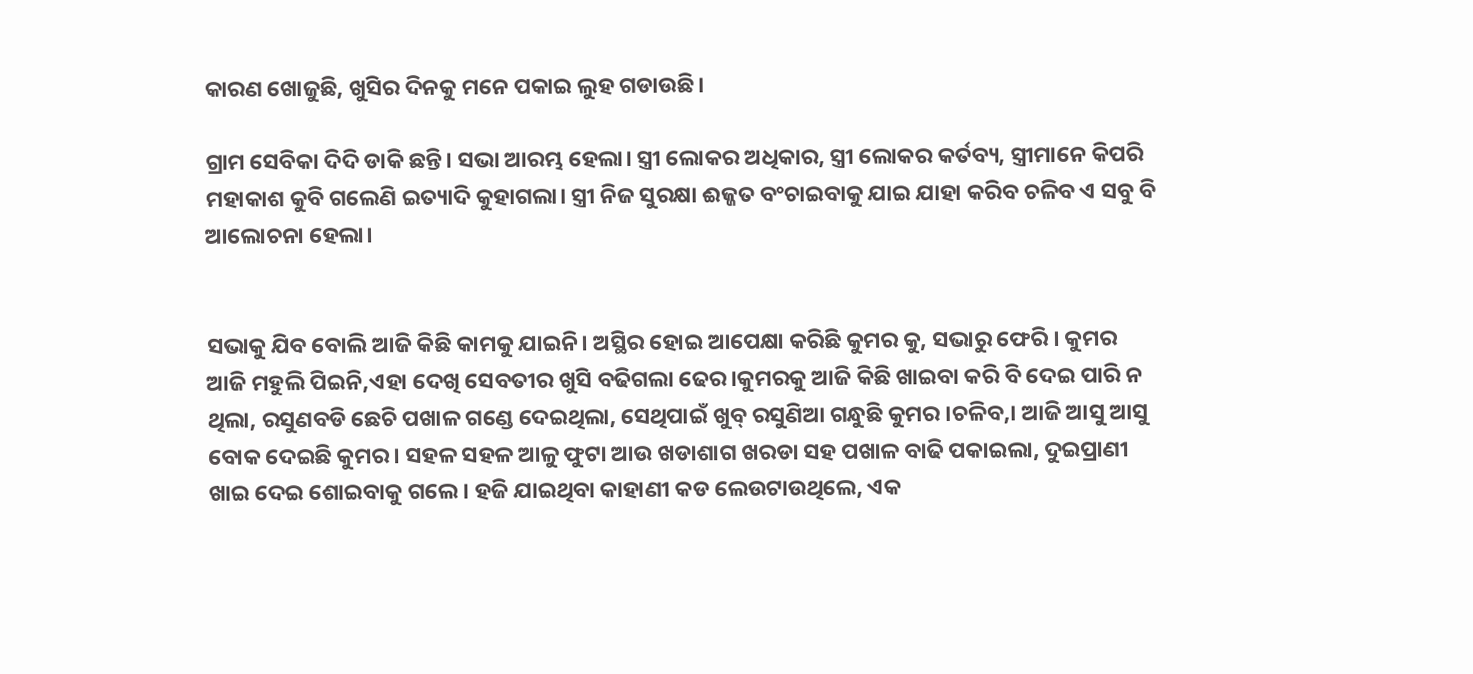କାରଣ ଖୋଜୁଛି, ଖୁସିର ଦିନକୁ ମନେ ପକାଇ ଲୁହ ଗଡାଉଛି।

ଗ୍ରାମ ସେବିକା ଦିଦି ଡାକି ଛନ୍ତି। ସଭା ଆରମ୍ଭ ହେଲା। ସ୍ତ୍ରୀ ଲୋକର ଅଧିକାର, ସ୍ତ୍ରୀ ଲୋକର କର୍ତବ୍ୟ, ସ୍ତ୍ରୀମାନେ କିପରି ମହାକାଶ କୁବି ଗଲେଣି ଇତ୍ୟାଦି କୁହାଗଲା। ସ୍ତ୍ରୀ ନିଜ ସୁରକ୍ଷା ଈଜ୍ଜତ ବଂଚାଇବାକୁ ଯାଇ ଯାହା କରିବ ଚଳିବ ଏ ସବୁ ବି ଆଲୋଚନା ହେଲା।


ସଭାକୁ ଯିବ ବୋଲି ଆଜି କିଛି କାମକୁ ଯାଇନି। ଅସ୍ଥିର ହୋଇ ଆପେକ୍ଷା କରିଛି କୁମର କୁ, ସଭାରୁ ଫେରି । କୁମର ଆଜି ମହୁଲି ପିଇନି,ଏହା ଦେଖି ସେବତୀର ଖୁସି ବଢିଗଲା ଢେର।କୁମରକୁ ଆଜି କିଛି ଖାଇବା କରି ବି ଦେଇ ପାରି ନ ଥିଲା, ରସୁଣବଡି ଛେଚି ପଖାଳ ଗଣ୍ଡେ ଦେଇଥିଲା, ସେଥିପାଇଁ ଖୁବ୍ ରସୁଣିଆ ଗନ୍ଧୁଛି କୁମର ।ଚଳିବ,। ଆଜି ଆସୁ ଆସୁ ବୋକ ଦେଇଛି କୁମର। ସହଳ ସହଳ ଆଳୁ ଫୁଟା ଆଉ ଖଡାଶାଗ ଖରଡା ସହ ପଖାଳ ବାଢି ପକାଇଲା, ଦୁଇପ୍ରାଣୀ ଖାଇ ଦେଇ ଶୋଇବାକୁ ଗଲେ। ହଜି ଯାଇଥିବା କାହାଣୀ କଡ ଲେଉଟାଉଥିଲେ, ଏକ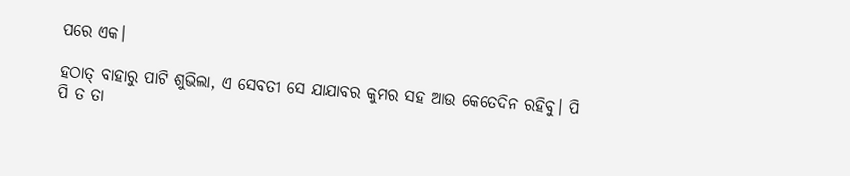ପରେ ଏକ।

ହଠାତ୍ ବାହାରୁ ପାଟି ଶୁଭିଲା, ଏ ସେବତୀ ସେ ଯାଯାବର କୁମର ସହ ଆଉ କେତେଦିନ ରହିବୁ। ପି ପି ତ ତା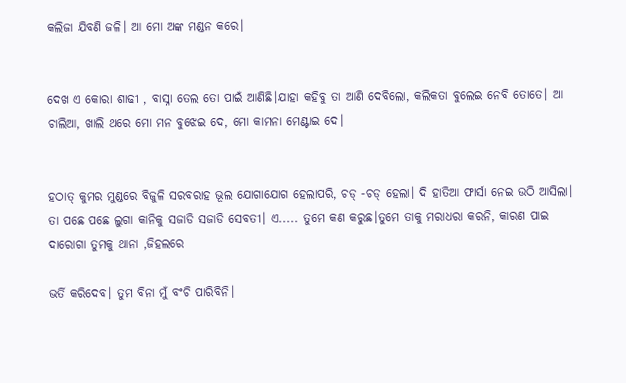କଲିଜା ଯିବଣି ଜଳି। ଆ ମୋ ଅଙ୍କ ମଣ୍ଡନ କରେ।


ଦେଖ ଏ କୋରା ଶାଢୀ , ବାସ୍ନା ତେଲ ତୋ ପାଇଁ ଆଣିଛି।ଯାହା କହିବୁ ତା ଆଣି ଦେବିଲୋ, କଲିକତା ବୁଲେଇ ନେବି ତୋତେ। ଆ ଚାଲିଆ, ଖାଲି ଥରେ ମୋ ମନ ବୁଝେଇ ଦେ, ମୋ କାମନା ମେଣ୍ଟାଇ ଦେ।


ହଠାତ୍ କୁମର ମୁଣ୍ଡରେ ବିଜୁଳି ସରବରାହ ଭୂଲ ଯୋଗାଯୋଗ ହେଲାପରି, ଚଡ୍ -ଚଡ୍ ହେଲା। ଦି ହାତିଆ ଫାର୍ସା ନେଇ ଉଠି ଆସିଲା। ତା ପଛେ ପଛେ ଲୁଗା କାନିକୁ ସଜାଡି ସଜାଡି ସେବତୀ। ଏ..... ତୁମେ କଣ କରୁଛ।ତୁମେ ତାକୁ ମରାଧରା କରନି, କାରଣ ପାଇ ଦାରୋଗା ତୁମକୁ ଥାନା ,ଜିହଲରେ

ଭର୍ତି କରିଦେବ। ତୁମ ବିନା ମୁଁ ବଂଚି ପାରିବିନି।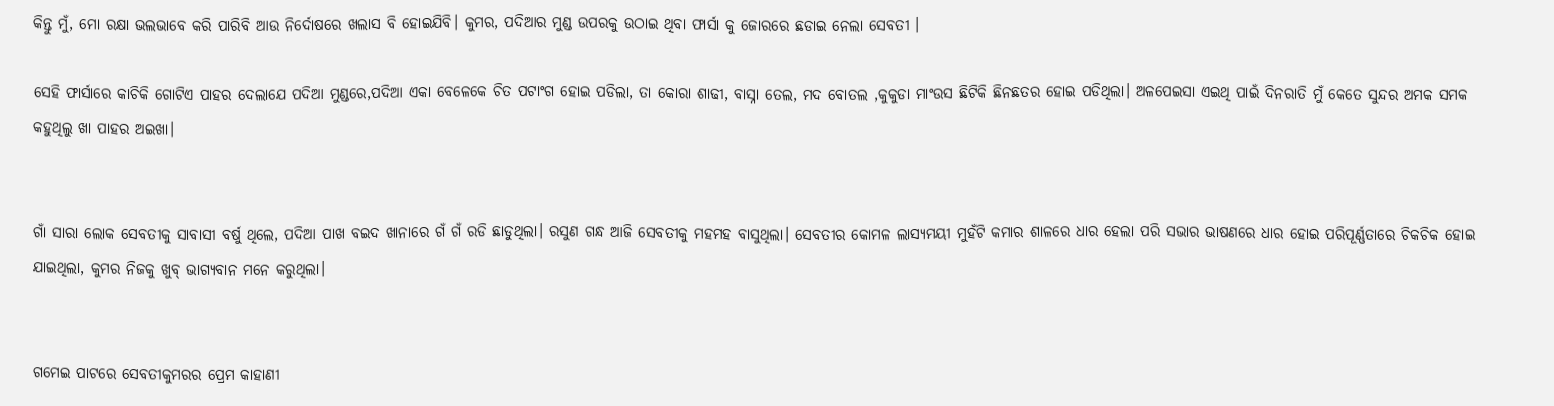କିନ୍ତୁ ମୁଁ, ମୋ ରକ୍ଷା ଭଲଭାବେ କରି ପାରିବି ଆଉ ନିର୍ଦୋଷରେ ଖଲାସ ବି ହୋଇଯିବି। କୁମର, ପଦିଆର ମୁଣ୍ଡ ଉପରକୁ ଉଠାଇ ଥିବା ଫାର୍ସା କୁ ଜୋରରେ ଛଡାଇ ନେଲା ସେବତୀ ।

ସେହି ଫାର୍ସାରେ କାଚିକି ଗୋଟିଏ ପାହର ଦେଲାଯେ ପଦିଆ ମୁଣ୍ଡରେ,ପଦିଆ ଏକା ବେଳେକେ ଚିତ ପଟାଂଗ ହୋଇ ପଡିଲା, ତା କୋରା ଶାଢୀ, ବାସ୍ନା ତେଲ, ମଦ ବୋତଲ ,କୁକୁଡା ମାଂଉସ ଛିଟିକି ଛିନଛତର ହୋଇ ପଡିଥିଲା। ଅଳପେଇସା ଏଇଥି ପାଇଁ ଦିନରାତି ମୁଁ କେତେ ସୁନ୍ଦର ଅମକ ସମକ କହୁଥିଲୁ ଖା ପାହର ଅଇଖା।


ଗାଁ ସାରା ଲୋକ ସେବତୀକୁ ସାବାସୀ ବର୍ଷୁ ଥିଲେ, ପଦିଆ ପାଖ ବଇଦ ଖାନାରେ ଗଁ ଗଁ ରଡି ଛାଡୁଥିଲା। ରସୁଣ ଗନ୍ଧ ଆଜି ସେବତୀକୁ ମହମହ ବାସୁଥିଲା। ସେବତୀର କୋମଳ ଲାସ୍ୟମୟୀ ମୁହଁଟି କମାର ଶାଳରେ ଧାର ହେଲା ପରି ସଭାର ଭାଷଣରେ ଧାର ହୋଇ ପରିପୂର୍ଣ୍ଣତାରେ ଚିକଚିକ ହୋଇ ଯାଇଥିଲା, କୁମର ନିଜକୁ ଖୁବ୍ ଭାଗ୍ୟବାନ ମନେ କରୁଥିଲା।


ଗମେଇ ପାଟରେ ସେବତୀକୁମରର ପ୍ରେମ କାହାଣୀ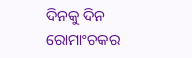ଦିନକୁ ଦିନ ରୋମାଂଚକର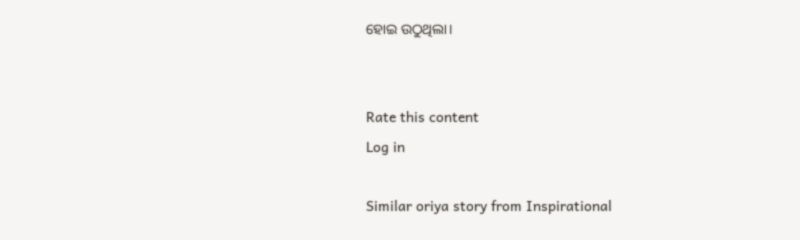ହୋଇ ଉଠୁଥିଲା।


Rate this content
Log in

Similar oriya story from Inspirational